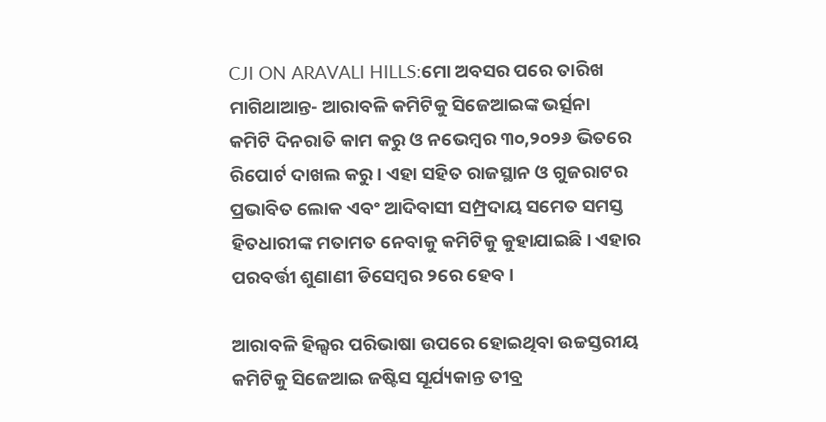CJI ON ARAVALI HILLS:ମୋ ଅବସର ପରେ ତାରିଖ ମାଗିଥାଆନ୍ତ- ଆରାବଳି କମିଟିକୁ ସିଜେଆଇଙ୍କ ଭର୍ତ୍ସନା
କମିଟି ଦିନରାତି କାମ କରୁ ଓ ନଭେମ୍ୱର ୩୦,୨୦୨୬ ଭିତରେ ରିପୋର୍ଟ ଦାଖଲ କରୁ। ଏହା ସହିତ ରାଜସ୍ଥାନ ଓ ଗୁଜରାଟର ପ୍ରଭାବିତ ଲୋକ ଏବଂ ଆଦିବାସୀ ସମ୍ପ୍ରଦାୟ ସମେତ ସମସ୍ତ ହିତଧାରୀଙ୍କ ମତାମତ ନେବାକୁ କମିଟିକୁ କୁହାଯାଇଛି। ଏହାର ପରବର୍ତ୍ତୀ ଶୁଣାଣୀ ଡିସେମ୍ୱର ୨ରେ ହେବ।

ଆରାବଳି ହିଲ୍ସର ପରିଭାଷା ଉପରେ ହୋଇଥିବା ଉଚ୍ଚସ୍ତରୀୟ କମିଟିକୁ ସିଜେଆଇ ଜଷ୍ଟିସ ସୂର୍ଯ୍ୟକାନ୍ତ ତୀବ୍ର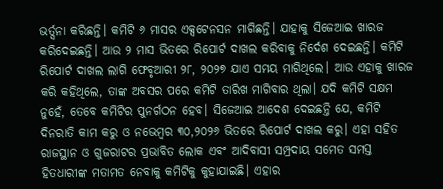ଭର୍ତ୍ସନା କରିଛନ୍ତି। କମିଟି ୬ ମାସର ଏକ୍ସଟେନସନ ମାଗିଛନ୍ତି। ଯାହାକୁ ସିଜେଆଇ ଖାରଜ କରିଦେଇଛନ୍ତି। ଆଉ ୨ ମାସ ଭିତରେ ରିପୋର୍ଟ ଦାଖଲ କରିବାକୁ ନିର୍ଦେଶ ଦେଇଛନ୍ତି। କମିଟି ରିପୋର୍ଟ ଦାଖଲ ଲାଗି ଫେବୃଆରୀ ୨୮, ୨୦୨୭ ଯାଏ ସମୟ ମାଗିଥିଲେ। ଆଉ ଏହାକୁ ଖାରଜ କରି କହିଥିଲେ, ତାଙ୍କ ଅବସର ପରେ କମିଟି ତାରିଖ ମାଗିବାର ଥିଲା। ଯଦି କମିଟି ସକ୍ଷମ ନୁହେଁ, ତେବେ କମିଟିର ପୁନର୍ଗଠନ ହେବ। ସିଜେଆଇ ଆଦେଶ ଦେଇଛନ୍ତି ଯେ, କମିଟି ଦିନରାତି କାମ କରୁ ଓ ନଭେମ୍ୱର ୩୦,୨୦୨୬ ଭିତରେ ରିପୋର୍ଟ ଦାଖଲ କରୁ। ଏହା ସହିତ ରାଜସ୍ଥାନ ଓ ଗୁଜରାଟର ପ୍ରଭାବିତ ଲୋକ ଏବଂ ଆଦିବାସୀ ସମ୍ପ୍ରଦାୟ ସମେତ ସମସ୍ତ ହିତଧାରୀଙ୍କ ମତାମତ ନେବାକୁ କମିଟିକୁ କୁହାଯାଇଛି। ଏହାର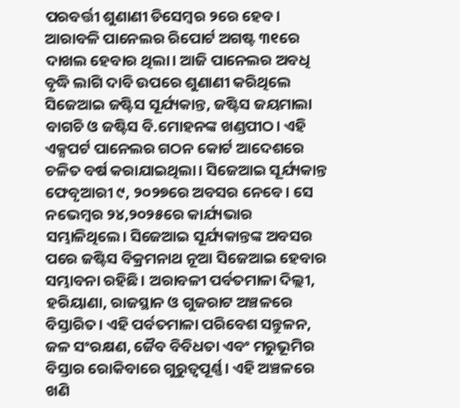ପରବର୍ତ୍ତୀ ଶୁଣାଣୀ ଡିସେମ୍ୱର ୨ରେ ହେବ। ଆରାବଳି ପାନେଲର ରିପୋର୍ଟ ଅଗଷ୍ଟ ୩୧ରେ ଦାଖଲ ହେବାର ଥିଲା। ଆଜି ପାନେଲର ଅବଧି ବୃଦ୍ଧି ଲାଗି ଦାବି ଉପରେ ଶୁଣାଣୀ କରିଥିଲେ ସିଜେଆଇ ଜଷ୍ଟିସ ସୂର୍ଯ୍ୟକାନ୍ତ, ଜଷ୍ଟିସ ଜୟମାଲା ବାଗଚି ଓ ଜଷ୍ଟିସ ବି.ମୋହନଙ୍କ ଖଣ୍ଡପୀଠ। ଏହି ଏକ୍ସପର୍ଟ ପାନେଲର ଗଠନ କୋର୍ଟ ଆଦେଶରେ ଚଳିତ ବର୍ଷ କରାଯାଇଥିଲା। ସିଜେଆଇ ସୂର୍ଯ୍ୟକାନ୍ତ ଫେବୃଆରୀ ୯, ୨୦୨୭ରେ ଅବସର ନେବେ। ସେ ନଭେମ୍ୱର ୨୪,୨୦୨୫ରେ କାର୍ଯ୍ୟଭାର ସମ୍ଭାଳିଥିଲେ। ସିଜେଆଇ ସୂର୍ଯ୍ୟକାନ୍ତଙ୍କ ଅବସର ପରେ ଜଷ୍ଟିସ ବିକ୍ରମନାଥ ନୂଆ ସିଜେଆଇ ହେବାର ସମ୍ଭାବନା ରହିଛି। ଅରାବଳୀ ପର୍ବତମାଳା ଦିଲ୍ଲୀ, ହରିୟାଣା, ରାଜସ୍ଥାନ ଓ ଗୁଜରାଟ ଅଞ୍ଚଳରେ ବିସ୍ତାରିତ। ଏହି ପର୍ବତମାଳା ପରିବେଶ ସନ୍ତୁଳନ, ଜଳ ସଂରକ୍ଷଣ, ଜୈବ ବିବିଧତା ଏବଂ ମରୁଭୂମିର ବିସ୍ତାର ରୋକିବାରେ ଗୁରୁତ୍ୱପୂର୍ଣ୍ଣ। ଏହି ଅଞ୍ଚଳରେ ଖଣି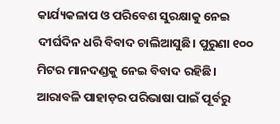କାର୍ଯ୍ୟକଳାପ ଓ ପରିବେଶ ସୁରକ୍ଷାକୁ ନେଇ ଦୀର୍ଘଦିନ ଧରି ବିବାଦ ଚାଲିଆସୁଛି। ପୁରୁଣା ୧୦୦ ମିଟର ମାନଦଣ୍ଡକୁ ନେଇ ବିବାଦ ରହିଛି। ଆରାବଳି ପାହାଡ଼ର ପରିଭାଷା ପାଇଁ ପୂର୍ବରୁ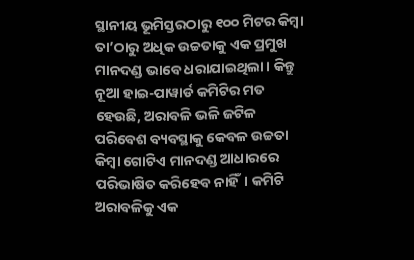ସ୍ଥାନୀୟ ଭୂମିସ୍ତରଠାରୁ ୧୦୦ ମିଟର କିମ୍ୱା ତା’ଠାରୁ ଅଧିକ ଉଚ୍ଚତାକୁ ଏକ ପ୍ରମୁଖ ମାନଦଣ୍ଡ ଭାବେ ଧରାଯାଇଥିଲା। କିନ୍ତୁ ନୂଆ ହାଇ-ପାୱାର୍ଡ କମିଟିର ମତ ହେଉଛି, ଅରାବଳି ଭଳି ଜଟିଳ ପରିବେଶ ବ୍ୟବସ୍ଥାକୁ କେବଳ ଉଚ୍ଚତା କିମ୍ୱା ଗୋଟିଏ ମାନଦଣ୍ଡ ଆଧାରରେ ପରିଭାଷିତ କରିହେବ ନାହିଁ। କମିଟି ଅରାବଳିକୁ ଏକ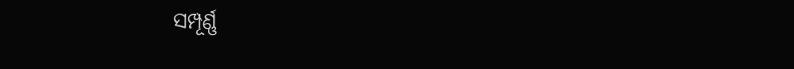ସମ୍ପୂର୍ଣ୍ଣ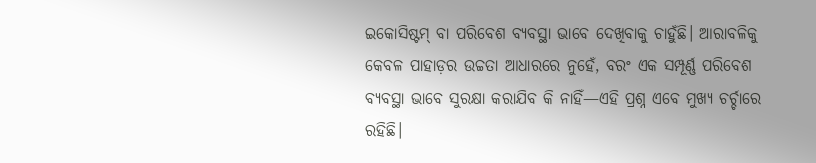ଇକୋସିଷ୍ଟମ୍ ବା ପରିବେଶ ବ୍ୟବସ୍ଥା ଭାବେ ଦେଖିବାକୁ ଚାହୁଁଛି। ଆରାବଳିକୁ କେବଳ ପାହାଡ଼ର ଉଚ୍ଚତା ଆଧାରରେ ନୁହେଁ, ବରଂ ଏକ ସମ୍ପୂର୍ଣ୍ଣ ପରିବେଶ ବ୍ୟବସ୍ଥା ଭାବେ ସୁରକ୍ଷା କରାଯିବ କି ନାହିଁ—ଏହି ପ୍ରଶ୍ନ ଏବେ ମୁଖ୍ୟ ଚର୍ଚ୍ଚାରେ ରହିଛି।